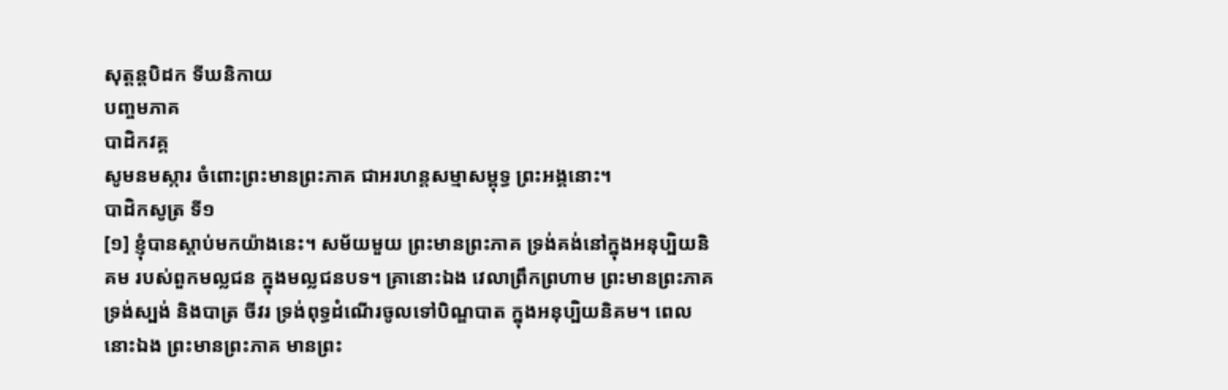សុត្តន្តបិដក ទីឃនិកាយ
បញ្ចមភាគ
បាដិកវគ្គ
សូមនមស្ការ ចំពោះព្រះមានព្រះភាគ ជាអរហន្តសម្មាសម្ពុទ្ធ ព្រះអង្គនោះ។
បាដិកសូត្រ ទី១
[១] ខ្ញុំបានស្តាប់មកយ៉ាងនេះ។ សម័យមួយ ព្រះមានព្រះភាគ ទ្រង់គង់នៅក្នុងអនុប្បិយនិគម របស់ពួកមល្លជន ក្នុងមល្លជនបទ។ គ្រានោះឯង វេលាព្រឹកព្រហាម ព្រះមានព្រះភាគ ទ្រង់ស្បង់ និងបាត្រ ចីវរ ទ្រង់ពុទ្ធដំណើរចូលទៅបិណ្ឌបាត ក្នុងអនុប្បិយនិគម។ ពេលនោះឯង ព្រះមានព្រះភាគ មានព្រះ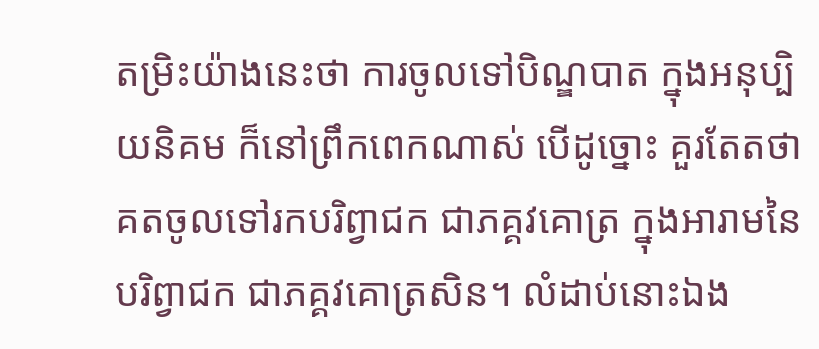តម្រិះយ៉ាងនេះថា ការចូលទៅបិណ្ឌបាត ក្នុងអនុប្បិយនិគម ក៏នៅព្រឹកពេកណាស់ បើដូច្នោះ គួរតែតថាគតចូលទៅរកបរិព្វាជក ជាភគ្គវគោត្រ ក្នុងអារាមនៃបរិព្វាជក ជាភគ្គវគោត្រសិន។ លំដាប់នោះឯង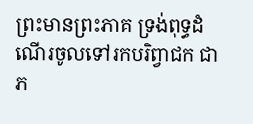ព្រះមានព្រះភាគ ទ្រង់ពុទ្ធដំណើរចូលទៅរកបរិព្វាជក ជាភ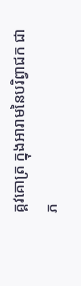គ្គវគោត្រ ក្នុងអារាមនៃបរិព្វាជក ជាភ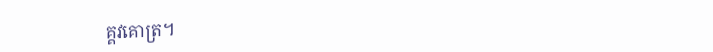គ្គវគោត្រ។